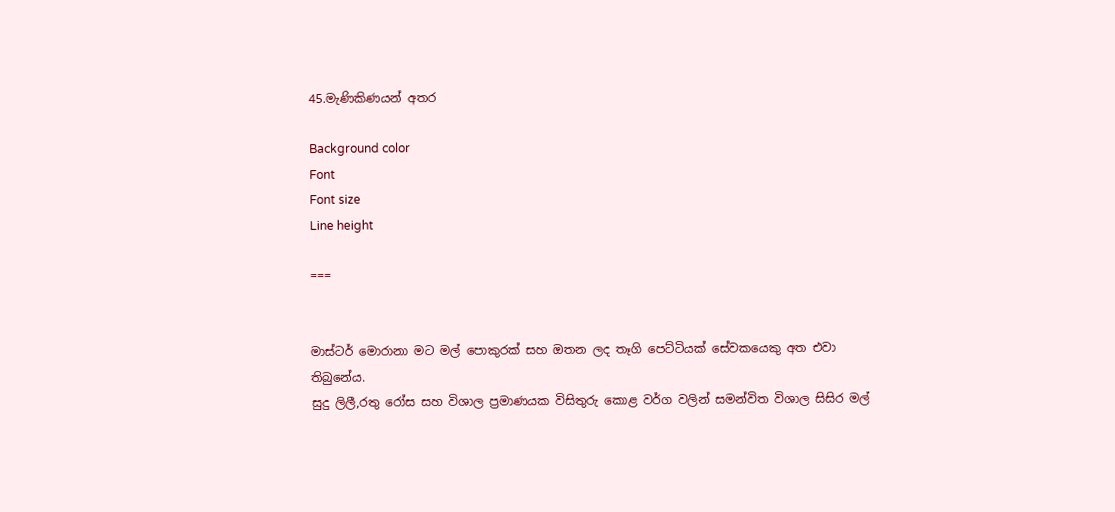45.මැණිකිණයන් අතර

Background color
Font
Font size
Line height

===


මාස්ටර් මොරානා මට මල් පොකුරක් සහ ඔතන ලද තෑගි පෙට්ටියක් සේවකයෙකු අත එවා තිබුනේය.
සුදු ලිලී,රතු රෝස සහ විශාල ප්‍රමාණයක විසිතුරු කොළ වර්ග වලින් සමන්විත විශාල සිසිර මල්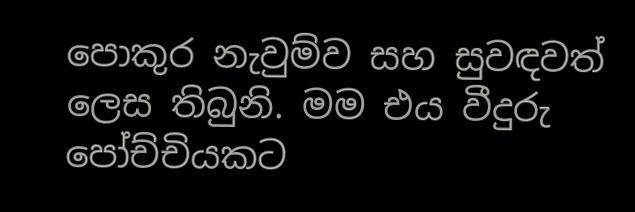පොකුර නැවුම්ව සහ සුවඳවත් ලෙස තිබුනි. මම එය වීදුරු පෝච්චියකට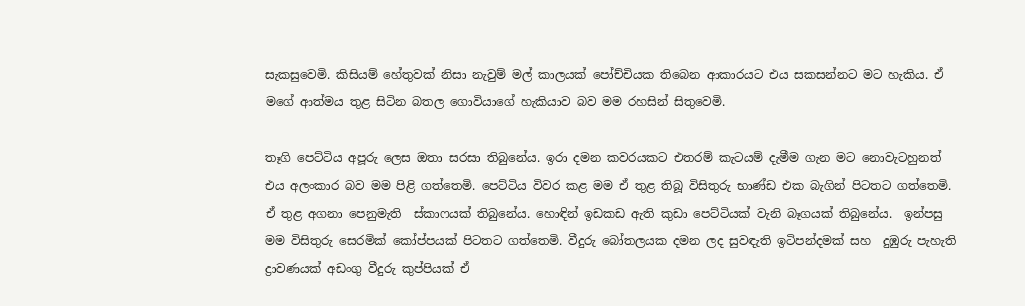සැකසුවෙමි. කිසියම් හේතුවක් නිසා නැවුම් මල් කාලයක් පෝච්චියක තිබෙන ආකාරයට එය සකසන්නට මට හැකිය. ඒ මගේ ආත්මය තුළ සිටින බතල ගොවියාගේ හැකියාව බව මම රහසින් සිතුවෙමි.

තෑගි පෙට්ටිය අපූරු ලෙස ඔතා සරසා තිබුනේය. ඉරා දමන කවරයකට එතරම් කැටයම් දැමීම ගැන මට නොවැටහුනත් එය අලංකාර බව මම පිළි ගත්තෙමි. පෙට්ටිය විවර කළ මම ඒ තුළ තිබූ විසිතුරු භාණ්ඩ එක බැගින් පිටතට ගත්තෙමි. ඒ තුළ අගනා පෙනුමැති  ස්කාෆයක් තිබුනේය. හොඳින් ඉඩකඩ ඇති කුඩා පෙට්ටියක් වැනි බෑගයක් තිබුනේය.  ඉන්පසු මම විසිතුරු සෙරමික් කෝප්පයක් පිටතට ගත්තෙමි. වීදුරු බෝතලයක දමන ලද සුවඳැති ඉටිපන්දමක් සහ  දුඹුරු පැහැති ද්‍රාවණයක් අඩංගු වීදුරු කුප්පියක් ඒ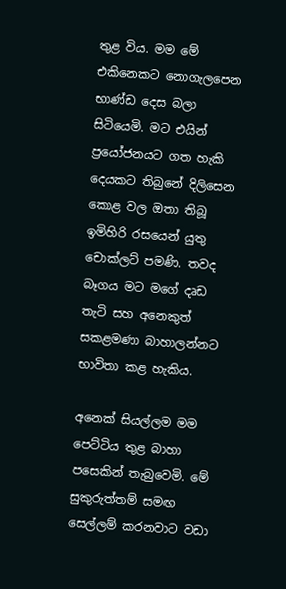තුළ විය. මම මේ එකිනෙකට නොගැලපෙන භාණ්ඩ දෙස බලා සිටියෙමි. මට එයින් ප්‍රයෝජනයට ගත හැකි දෙයකට තිබුනේ දිලිසෙන කොළ වල ඔතා තිබූ ඉමිහිරි රසයෙන් යුතු චොක්ලට් පමණි. තවද බෑගය මට මගේ දෘඩ තැටි සහ අනෙකුත් සකළමණා බාහාලන්නට භාවිතා කළ හැකිය.

අනෙක් සියල්ලම මම පෙට්ටිය තුළ බාහා පසෙකින් තැබුවෙමි. මේ සුකුරුත්තම් සමඟ සෙල්ලම් කරනවාට වඩා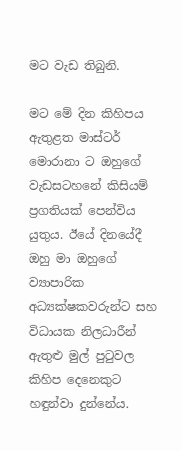මට වැඩ තිබුනි.

මට මේ දින කිහිපය ඇතුළත මාස්ටර් මොරානා ට ඔහුගේ වැඩසටහනේ කිසියම් ප්‍රගතියක් පෙන්විය යුතුය. ඊයේ දිනයේදී ඔහු මා ඔහුගේ ව්‍යාපාරික අධ්‍යක්ෂකවරුන්ට සහ විධායක නිලධාරීන් ඇතුළු මුල් පුටුවල කිහිප දෙනෙකුට හඳුන්වා දුන්නේය.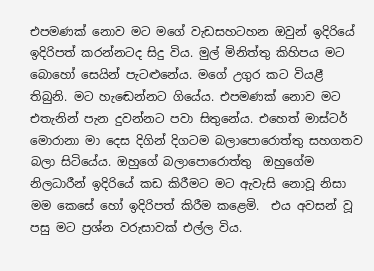එපමණක් නොව මට මගේ වැඩසහටහන ඔවුන් ඉදිරියේ ඉදිරිපත් කරන්නටද සිදු විය. මුල් මිනිත්තු කිහිපය මට බොහෝ සෙයින් පැටළුනේය. මගේ උගුර කට වියළී තිබුනි. මට හැඬෙන්නට ගියේය. එපමණක් නොව මට එතැනින් පැන දුවන්නට පවා සිතුනේය. එහෙත් මාස්ටර් මොරානා මා දෙස දිගින් දිගටම බලාපොරොත්තු සහගතව බලා සිටියේය. ඔහුගේ බලාපොරොත්තු  ඔහුගේම නිලධාරීන් ඉදිරියේ කඩ කිරීමට මට ඇවැසි නොවූ නිසා මම කෙසේ හෝ ඉදිරිපත් කිරීම කළෙමි.  එය අවසන් වූ පසු මට ප්‍රශ්න වරුසාවක් එල්ල විය.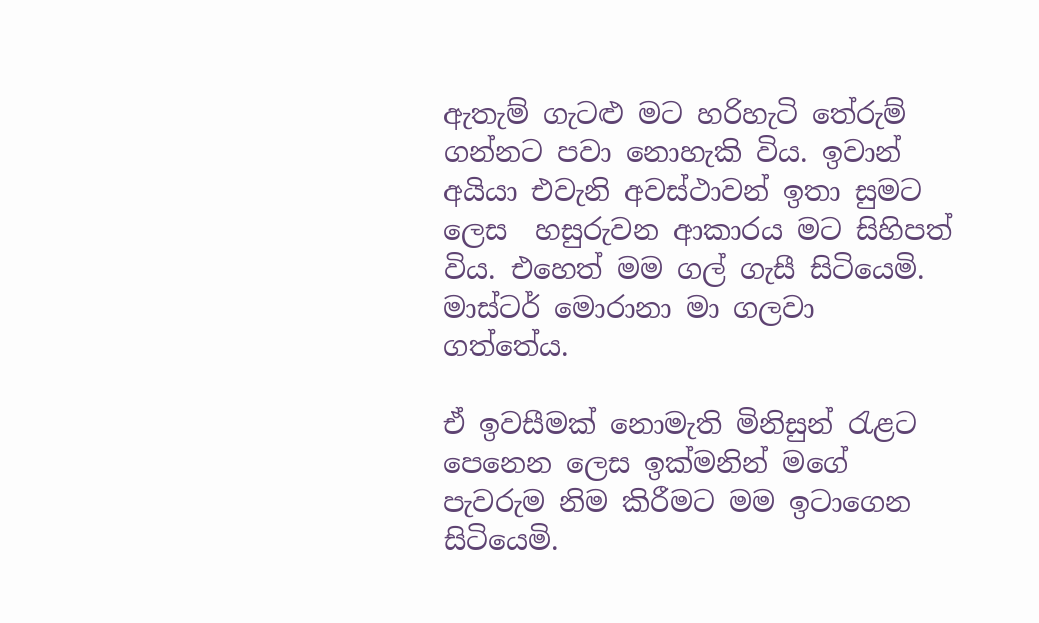ඇතැම් ගැටළු මට හරිහැටි තේරුම් ගන්නට පවා නොහැකි විය. ඉවාන් අයියා එවැනි අවස්ථාවන් ඉතා සුමට ලෙස  හසුරුවන ආකාරය මට සිහිපත් විය. එහෙත් මම ගල් ගැසී සිටියෙමි. මාස්ටර් මොරානා මා ගලවා ගත්තේය.

ඒ ඉවසීමක් නොමැති මිනිසුන් රැළට පෙනෙන ලෙස ඉක්මනින් මගේ පැවරුම නිම කිරීමට මම ඉටාගෙන සිටියෙමි.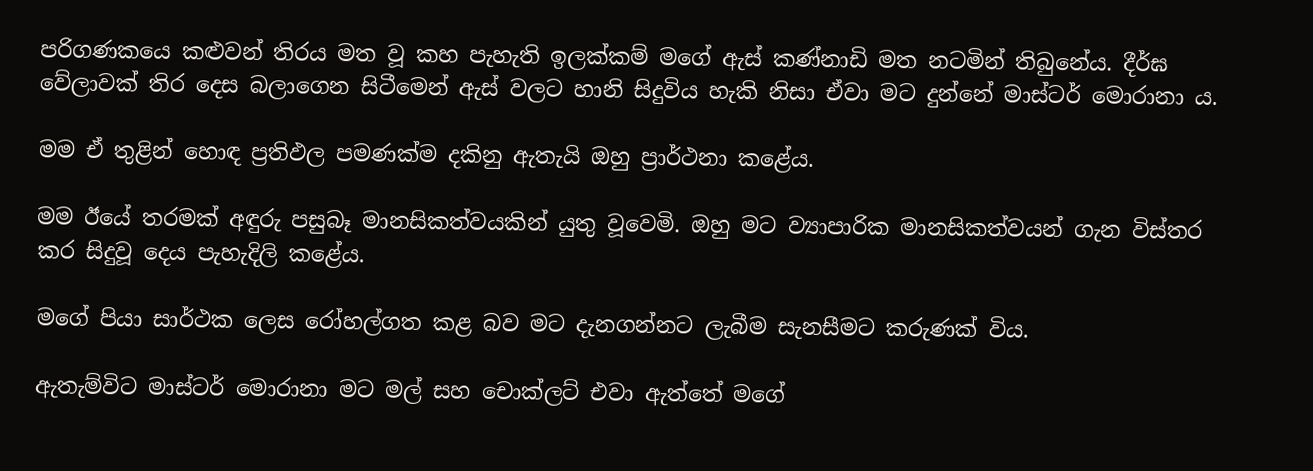පරිගණකයෙ කළුවන් තිරය මත වූ කහ පැහැති ඉලක්කම් මගේ ඇස් කණ්නාඩි මත නටමින් තිබුනේය. දීර්ඝ වේලාවක් තිර දෙස බලාගෙන සිටීමෙන් ඇස් වලට හානි සිදුවිය හැකි නිසා ඒවා මට දුන්නේ මාස්ටර් මොරානා ය.

මම ඒ තුළින් හොඳ ප්‍රතිඵල පමණක්ම දකිනු ඇතැයි ඔහු ප්‍රාර්ථනා කළේය.

මම ඊයේ තරමක් අඳුරු පසුබෑ මානසිකත්වයකින් යුතු වූවෙමි. ඔහු මට ව්‍යාපාරික මානසිකත්වයන් ගැන විස්තර කර සිදුවූ දෙය පැහැදිලි කළේය.

මගේ පියා සාර්ථක ලෙස රෝහල්ගත කළ බව මට දැනගන්නට ලැබීම සැනසීමට කරුණක් විය.

ඇතැම්විට මාස්ටර් මොරානා මට මල් සහ චොක්ලට් එවා ඇත්තේ මගේ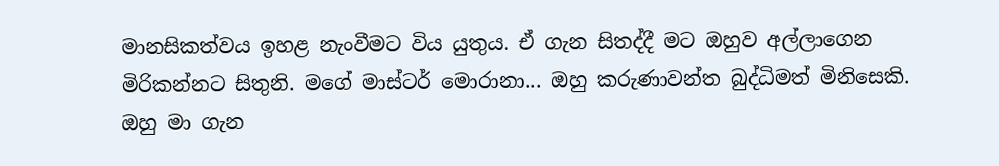මානසිකත්වය ඉහළ නැංවීමට විය යුතුය. ඒ ගැන සිතද්දී මට ඔහුව අල්ලාගෙන මිරිකන්නට සිතුනි. මගේ මාස්ටර් මොරානා... ඔහු කරුණාවන්ත බුද්ධිමත් මිනිසෙකි. ඔහු මා ගැන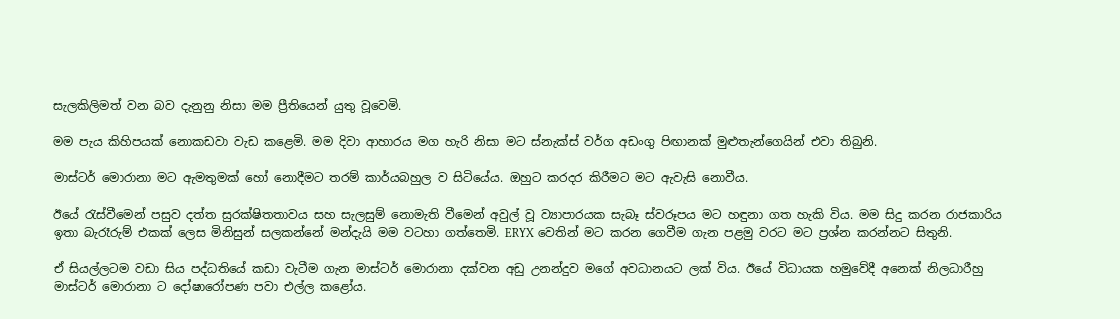සැලකිලිමත් වන බව දැනුනු නිසා මම ප්‍රීතියෙන් යුතු වූවෙමි.

මම පැය කිහිපයක් නොකඩවා වැඩ කළෙමි. මම දිවා ආහාරය මග හැරි නිසා මට ස්නැක්ස් වර්ග අඩංගු පිඟානක් මුළුතැන්ගෙයින් එවා තිබුනි.

මාස්ටර් මොරානා මට ඇමතුමක් හෝ නොදීමට තරම් කාර්යබහුල ව සිටියේය. ඔහුට කරදර කිරීමට මට ඇවැසි නොවීය.

ඊයේ රැස්වීමෙන් පසුව දත්ත සුරක්ෂිතතාවය සහ සැලසුම් නොමැති වීමෙන් අවුල් වූ ව්‍යාපාරයක සැබෑ ස්වරූපය මට හඳුනා ගත හැකි විය. මම සිදු කරන රාජකාරිය ඉතා බැරෑරුම් එකක් ලෙස මිනිසුන් සලකන්නේ මන්දැයි මම වටහා ගත්තෙමි. ERYX වෙතින් මට කරන ගෙවීම ගැන පළමු වරට මට ප්‍රශ්න කරන්නට සිතුනි.

ඒ සියල්ලටම වඩා සිය පද්ධතියේ කඩා වැටීම ගැන මාස්ටර් මොරානා දක්වන අඩු උනන්දුව මගේ අවධානයට ලක් විය. ඊයේ විධායක හමුවේදී අනෙක් නිලධාරීහු මාස්ටර් මොරානා ට දෝෂාරෝපණ පවා එල්ල කළෝය.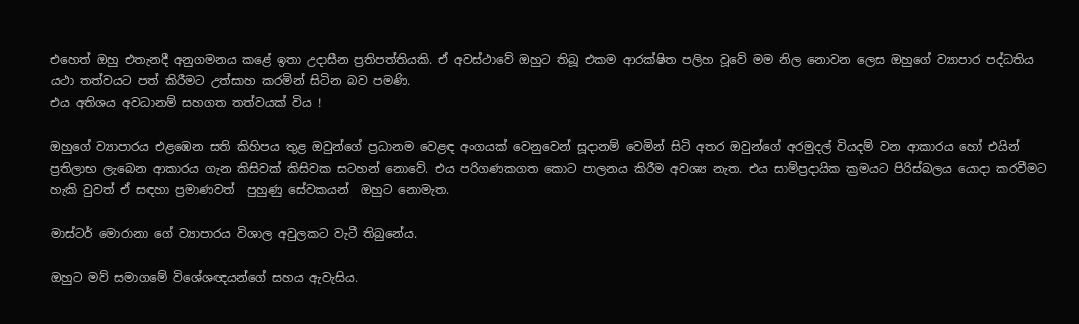එහෙත් ඔහු එතැනදී අනුගමනය කළේ ඉතා උදාසීන ප්‍රතිපත්තියකි. ඒ අවස්ථාවේ ඔහුට තිබූ එකම ආරක්ෂිත පලිහ වූවේ මම නිල නොවන ලෙස ඔහුගේ ව්‍යාපාර පද්ධතිය යථා තත්වයට පත් කිරීමට උත්සාහ කරමින් සිටින බව පමණි.
එය අතිශය අවධානම් සහගත තත්වයක් විය !

ඔහුගේ ව්‍යාපාරය එළඹෙන සති කිහිපය තුළ ඔවුන්ගේ ප්‍රධානම වෙළඳ අංගයක් වෙනුවෙන් සූදානම් වෙමින් සිටි අතර ඔවුන්ගේ අරමුදල් වියදම් වන ආකාරය හෝ එයින් ප්‍රතිලාභ ලැබෙන ආකාරය ගැන කිසිවක් කිසිවක සටහන් නොවේ. එය පරිගණකගත කොට පාලනය කිරීම අවශ්‍ය නැත. එය සාම්ප්‍රදායික ක්‍රමයට පිරිස්බලය යොදා කරවීමට හැකි වුවත් ඒ සඳහා ප්‍රමාණවත්  පුහුණු සේවකයන්  ඔහුට නොමැත.

මාස්ටර් මොරානා ගේ ව්‍යාපාරය විශාල අවුලකට වැටී තිබුනේය.

ඔහුට මව් සමාගමේ විශේශඥයන්ගේ සහය ඇවැසිය.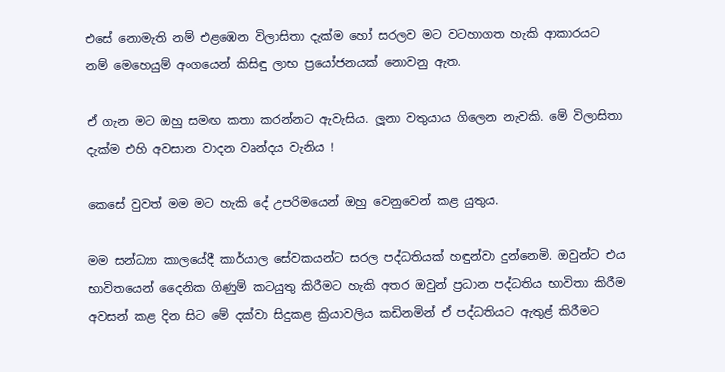එසේ නොමැති නම් එළඹෙන විලාසිතා දැක්ම හෝ සරලව මට වටහාගත හැකි ආකාරයට නම් මෙහෙයුම් අංගයෙන් කිසිඳු ලාභ ප්‍රයෝජනයක් නොවනු ඇත.

ඒ ගැන මට ඔහු සමඟ කතා කරන්නට ඇවැසිය. ලූනා වතුයාය ගිලෙන නැවකි. මේ විලාසිතා දැක්ම එහි අවසාන වාදන වෘන්දය වැනිය !

කෙසේ වුවත් මම මට හැකි දේ උපරිමයෙන් ඔහු වෙනුවෙන් කළ යුතුය.

මම සන්ධ්‍යා කාලයේදී කාර්යාල සේවකයන්ට සරල පද්ධතියක් හඳුන්වා දුන්නෙමි. ඔවුන්ට එය භාවිතයෙන් දෛනික ගිණුම් කටයුතු කිරීමට හැකි අතර ඔවුන් ප්‍රධාන පද්ධතිය භාවිතා කිරීම අවසන් කළ දින සිට මේ දක්වා සිදුකළ ක්‍රියාවලිය කඩිනමින් ඒ පද්ධතියට ඇතුළ් කිරීමට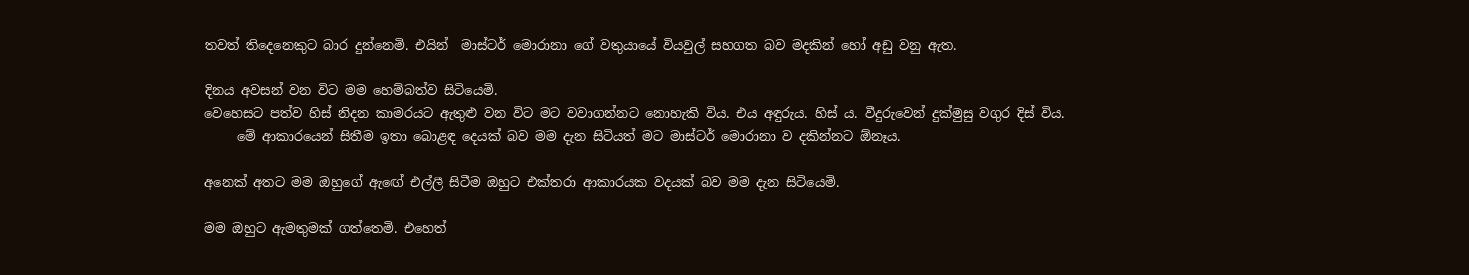තවත් තිදෙනෙකුට බාර දුන්නෙමි. එයින්  මාස්ටර් මොරානා ගේ වතුයායේ වියවුල් සහගත බව මදකින් හෝ අඩු වනු ඇත.

දිනය අවසන් වන විට මම හෙම්බත්ව සිටියෙමි.
වෙහෙසට පත්ව හිස් නිදන කාමරයට ඇතුළු වන විට මට වවාගන්නට නොහැකි විය. එය අඳුරුය. හිස් ය. වීදුරුවෙන් දුක්මුසු වගුර දිස් විය.
     මේ ආකාරයෙන් සිතීම ඉතා බොළඳ දෙයක් බව මම දැන සිටියත් මට මාස්ටර් මොරානා ව දකින්නට ඕනෑය.

අනෙක් අතට මම ඔහුගේ ඇඟේ එල්ලී සිටීම ඔහුට එක්තරා ආකාරයක වදයක් බව මම දැන සිටියෙමි.

මම ඔහුට ඇමතුමක් ගත්තෙමි. එහෙත්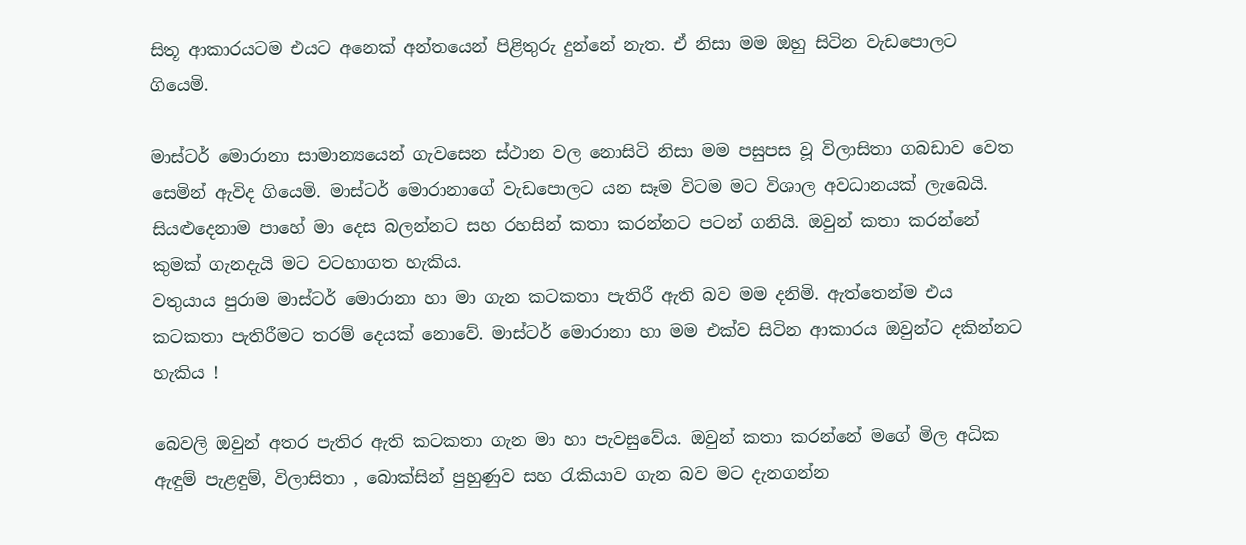සිතූ ආකාරයටම එයට අනෙක් අන්තයෙන් පිළිතුරු දුන්නේ නැත. ඒ නිසා මම ඔහු සිටින වැඩපොලට ගියෙමි.

මාස්ටර් මොරානා සාමාන්‍යයෙන් ගැවසෙන ස්ථාන වල නොසිටි නිසා මම පසුපස වූ විලාසිතා ගබඩාව වෙත සෙමින් ඇවිද ගියෙමි. මාස්ටර් මොරානාගේ වැඩපොලට යන සෑම විටම මට විශාල අවධානයක් ලැබෙයි. සියළුදෙනාම පාහේ මා දෙස බලන්නට සහ රහසින් කතා කරන්නට පටන් ගනියි. ඔවුන් කතා කරන්නේ කුමක් ගැනදැයි මට වටහාගත හැකිය.
වතුයාය පුරාම මාස්ටර් මොරානා හා මා ගැන කටකතා පැතිරී ඇති බව මම දනිමි. ඇත්තෙන්ම එය කටකතා පැතිරීමට තරම් දෙයක් නොවේ. මාස්ටර් මොරානා හා මම එක්ව සිටින ආකාරය ඔවුන්ට දකින්නට හැකිය !

බෙවලි ඔවුන් අතර පැතිර ඇති කටකතා ගැන මා හා පැවසුවේය. ඔවුන් කතා කරන්නේ මගේ මිල අධික ඇඳුම් පැළඳුම්, විලාසිතා , බොක්සින් පුහුණුව සහ රැකියාව ගැන බව මට දැනගන්න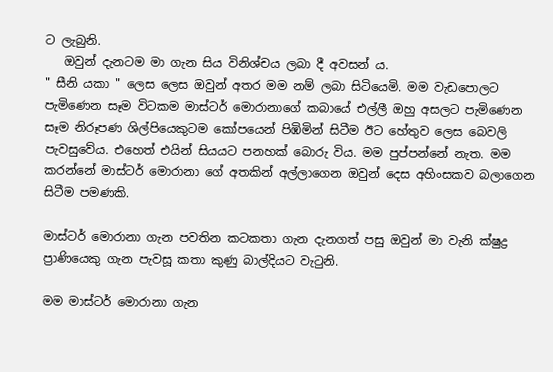ට ලැබුනි.
   ඔවුන් දැනටම මා ගැන සිය විනිශ්චය ලබා දී අවසන් ය.
" සීනි යකා " ලෙස ලෙස ඔවුන් අතර මම නම් ලබා සිටියෙමි. මම වැඩපොලට පැමිණෙන සෑම විටකම මාස්ටර් මොරානාගේ කබායේ එල්ලී ඔහු අසලට පැමිණෙන සෑම නිරූපණ ශිල්පියෙකුටම කෝපයෙන් පිඹිමින් සිටීම ඊට හේතුව ලෙස බෙවලි පැවසුවේය. එහෙත් එයින් සියයට පනහක් බොරු විය. මම පුප්පන්නේ නැත. මම කරන්නේ මාස්ටර් මොරානා ගේ අතකින් අල්ලාගෙන ඔවුන් දෙස අහිංසකව බලාගෙන සිටීම පමණකි.

මාස්ටර් මොරානා ගැන පවතින කටකතා ගැන දැනගත් පසු ඔවුන් මා වැනි ක්ෂුද්‍ර ප්‍රාණියෙකු ගැන පැවසූ කතා කුණු බාල්දියට වැටුනි.

මම මාස්ටර් මොරානා ගැන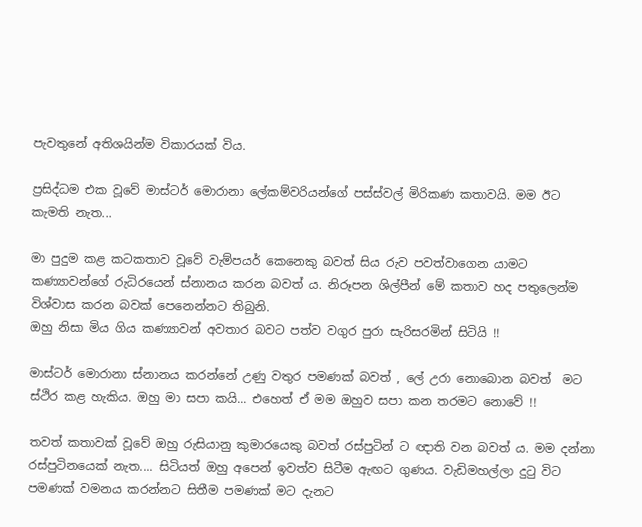පැවතුනේ අතිශයින්ම විකාරයක් විය.

ප්‍රසිද්ධම එක වූවේ මාස්ටර් මොරානා ලේකම්වරියන්ගේ පස්ස්වල් මිරිකණ කතාවයි. මම ඊට කැමති නැත...

මා පුදුම කළ කටකතාව වූවේ වැම්පයර් කෙනෙකු බවත් සිය රුව පවත්වාගෙන යාමට කණ්‍යාවන්ගේ රුධිරයෙන් ස්නානය කරන බවත් ය. නිරූපන ශිල්පීන් මේ කතාව හද පතුලෙන්ම විශ්වාස කරන බවක් පෙනෙන්නට තිබුනි.
ඔහු නිසා මිය ගිය කණ්‍යාවන් අවතාර බවට පත්ව වගුර පුරා සැරිසරමින් සිටියි !!

මාස්ටර් මොරානා ස්නානය කරන්නේ උණු වතුර පමණක් බවත් , ලේ උරා නොබොන බවත්  මට ස්ථිර කළ හැකිය. ඔහු මා සපා කයි... එහෙත් ඒ මම ඔහුව සපා කන තරමට නොවේ !!

තවත් කතාවක් වූවේ ඔහු රුසියානු කුමාරයෙකු බවත් රස්පුටින් ට ඥාති වන බවත් ය. මම දන්නා රස්පුටිනයෙක් නැත.... සිටියත් ඔහු අපෙන් ඉවත්ව සිටීම ඇඟට ගුණය. වැඩිමහල්ලා දුටු විට පමණක් වමනය කරන්නට සිතීම පමණක් මට දැනට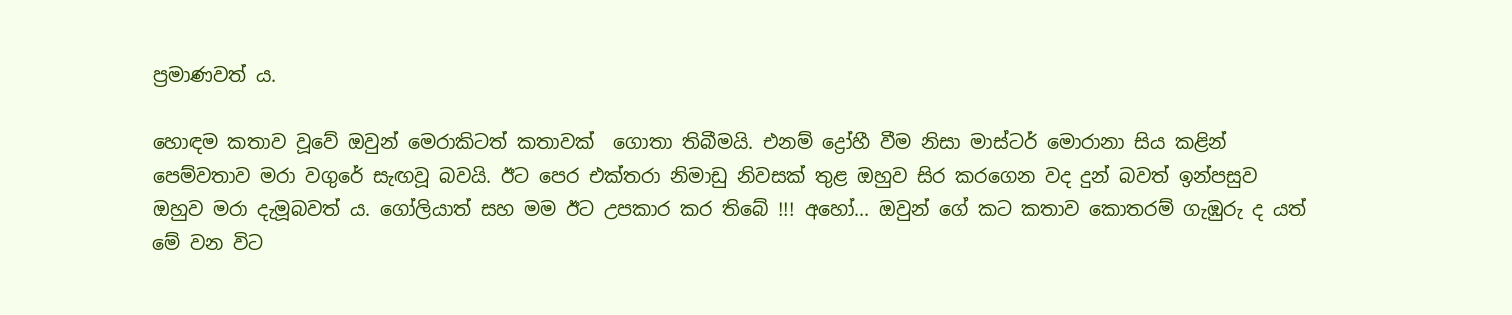ප්‍රමාණවත් ය.

හොඳම කතාව වූවේ ඔවුන් මෙරාකිටත් කතාවක්  ගොතා තිබීමයි. එනම් ද්‍රෝහී වීම නිසා මාස්ටර් මොරානා සිය කළින් පෙම්වතාව මරා වගුරේ සැඟවූ බවයි. ඊට පෙර එක්තරා නිමාඩු නිවසක් තුළ ඔහුව සිර කරගෙන වද දුන් බවත් ඉන්පසුව ඔහුව මරා දැමූබවත් ය. ගෝලියාත් සහ මම ඊට උපකාර කර තිබේ !!! අහෝ... ඔවුන් ගේ කට කතාව කොතරම් ගැඹුරු ද යත් මේ වන විට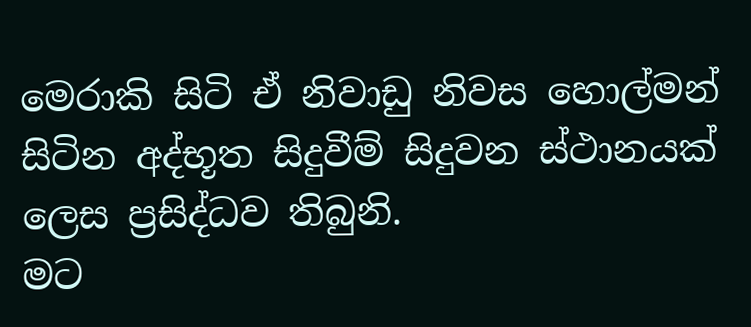මෙරාකි සිටි ඒ නිවාඩු නිවස හොල්මන් සිටින අද්භූත සිදුවීම් සිදුවන ස්ථානයක් ලෙස ප්‍රසිද්ධව තිබුනි.
මට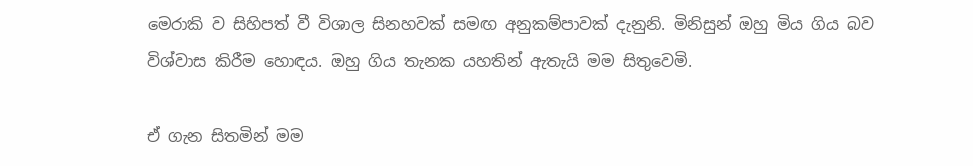මෙරාකි ව සිහිපත් වී විශාල සිනහවක් සමඟ අනුකම්පාවක් දැනුනි. මිනිසුන් ඔහු මිය ගිය බව විශ්වාස කිරීම හොඳය. ඔහු ගිය තැනක යහතින් ඇතැයි මම සිතුවෙමි.

ඒ ගැන සිතමින් මම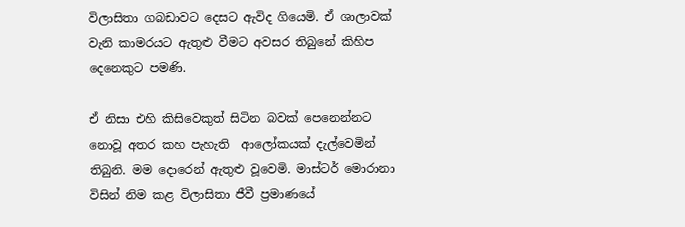විලාසිතා ගබඩාවට දෙසට ඇවිද ගියෙමි. ඒ ශාලාවක් වැනි කාමරයට ඇතුළු වීමට අවසර තිබුනේ කිහිප දෙනෙකුට පමණි.

ඒ නිසා එහි කිසිවෙකුත් සිටින බවක් පෙනෙන්නට නොවූ අතර කහ පැහැති  ආලෝකයක් දැල්වෙමින් තිබුනි. මම දොරෙන් ඇතුළු වූවෙමි. මාස්ටර් මොරානා විසින් නිම කළ විලාසිතා ජීවී ප්‍රමාණයේ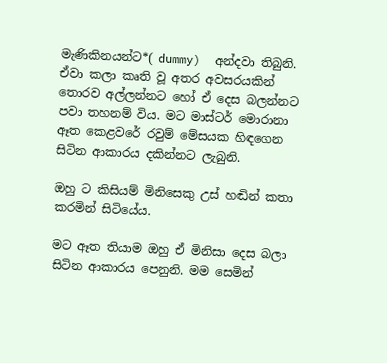මැණිකිනයන්ට*( dummy)  අන්දවා තිබුනි. ඒවා කලා කෘති වූ අතර අවසරයකින් තොරව අල්ලන්නට හෝ ඒ දෙස බලන්නට පවා තහනම් විය. මට මාස්ටර් මොරානා ඈත කෙළවරේ රවුම් මේසයක හිඳගෙන සිටින ආකාරය දකින්නට ලැබුනි.

ඔහු ට කිසියම් මිනිසෙකු උස් හඬින් කතා කරමින් සිටියේය.

මට ඈත තියාම ඔහු ඒ මිනිසා දෙස බලා සිටින ආකාරය පෙනුනි. මම සෙමින්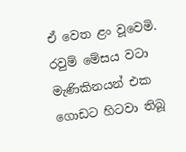ඒ වෙත ළං වූවෙමි.  රවුම් මේසය වටා මැණිකිනයන් එක ගොඩට හිටවා තිබූ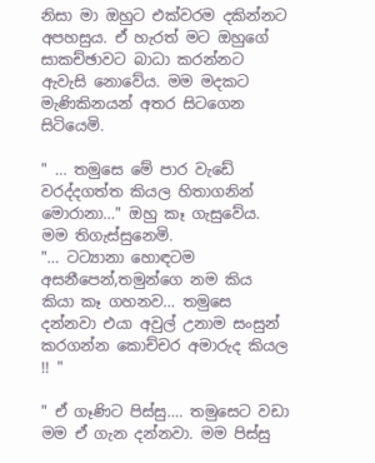නිසා මා ඔහුට එක්වරම දකින්නට අපහසුය. ඒ හැරත් මට ඔහුගේ සාකච්ඡාවට බාධා කරන්නට ඇවැසි නොවේය. මම මදකට මැණිකිනයන් අතර සිටගෙන සිටියෙමි.

" ... තමුසෙ මේ පාර වැඩේ වරද්දගත්ත කියල හිතාගනින් මොරානා..." ඔහු කෑ ගැසුවේය. මම තිගැස්සුනෙමි.
"... ටට්‍යානා හොඳටම අසනීපෙන්,තමුන්ගෙ නම කිය කියා කෑ ගහනව... තමුසෙ දන්නවා එයා අවුල් උනාම සංසුන් කරගන්න කොච්චර අමාරුද කියල !! "

" ඒ ගෑණිට පිස්සු.... තමුසෙට වඩා මම ඒ ගැන දන්නවා. මම පිස්සු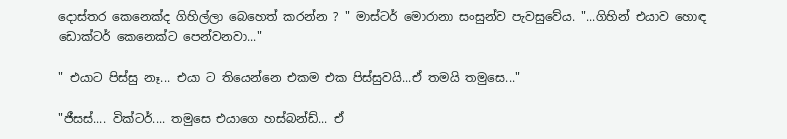දොස්තර කෙනෙක්ද ගිහිල්ලා බෙහෙත් කරන්න ? " මාස්ටර් මොරානා සංසුන්ව පැවසුවේය. "...ගිහින් එයාව හොඳ ඩොක්ටර් කෙනෙක්ට පෙන්වනවා..."

" එයාට පිස්සු නෑ... එයා ට තියෙන්නෙ එකම එක පිස්සුවයි...ඒ තමයි තමුසෙ..."

"ජීසස්.... වික්ටර්.... තමුසෙ එයාගෙ හස්බන්ඩ්... ඒ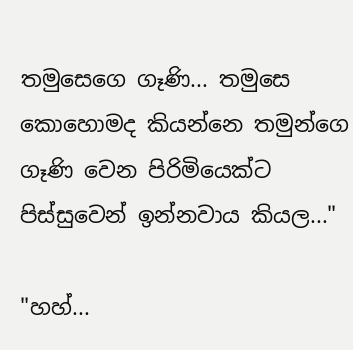තමුසෙගෙ ගෑණි... තමුසෙ කොහොමද කියන්නෙ තමුන්ගෙ ගෑණි වෙන පිරිමියෙක්ට පිස්සුවෙන් ඉන්නවාය කියල..."

"හහ්...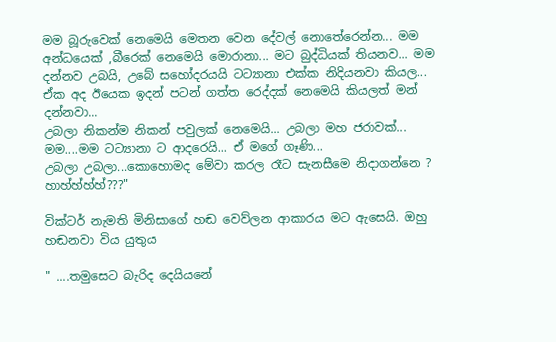මම බූරුවෙක් නෙමෙයි මෙතන වෙන දේවල් නොතේරෙන්න... මම අන්ධයෙක් ,බීරෙක් නෙමෙයි මොරානා... මට බුද්ධියක් තියනව... මම දන්නව උබයි, උබේ සහෝදරයයි ටට්‍යානා එක්ක නිදියනවා කියල... ඒක අද ඊයෙක ඉදන් පටන් ගත්ත රෙද්දක් නෙමෙයි කියලත් මන් දන්නවා...
උබලා නිකන්ම නිකන් පවුලක් නෙමෙයි... උබලා මහ ජරාවක්... මම....මම ටට්‍යානා ට ආදරෙයි... ඒ මගේ ගෑණි...
උබලා උබලා...කොහොමද මේවා කරල රෑට සැනසීමෙ නිදාගන්නෙ ? හාහ්හ්හ්හ්???"

වික්ටර් නැමති මිනිසාගේ හඬ වෙව්ලන ආකාරය මට ඇසෙයි. ඔහු හඬනවා විය යුතුය

" ....තමුසෙට බැරිද දෙයියනේ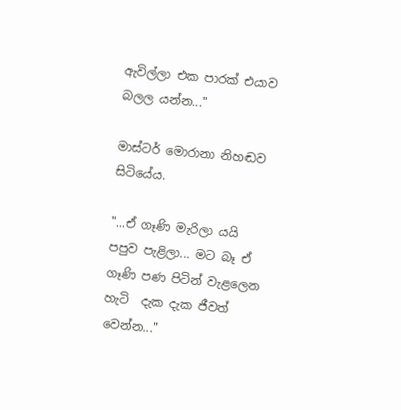ඇවිල්ලා එක පාරක් එයාව බලල යන්න..."

මාස්ටර් මොරානා නිහඬව සිටියේය.

"...ඒ ගෑණි මැරිලා යයි පපුව පැළිලා... මට බෑ ඒ ගෑණි පණ පිටින් වැළලෙන හැටි  දැක දැක ජීවත් වෙන්න..."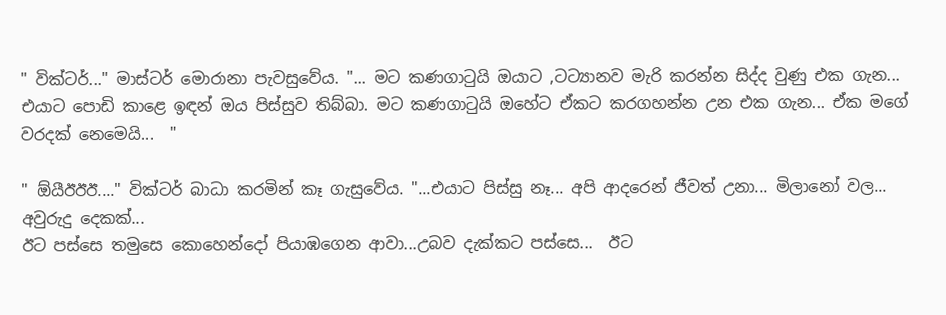" වික්ටර්..." මාස්ටර් මොරානා පැවසුවේය. "... මට කණගාටුයි ඔයාට ,ටට්‍යානව මැරි කරන්න සිද්ද වුණු එක ගැන... එයාට පොඩි කාළෙ ඉඳන් ඔය පිස්සුව තිබ්බා. මට කණගාටුයි ඔහේට ඒකට කරගහන්න උන එක ගැන... ඒක මගේ වරදක් නෙමෙයි...  "

" ඕයීඊඊඊ...." වික්ටර් බාධා කරමින් කෑ ගැසුවේය. "...එයාට පිස්සු නෑ... අපි ආදරෙන් ජීවත් උනා... මිලානෝ වල... අවුරුදු දෙකක්...
ඊට පස්සෙ තමුසෙ කොහෙන්දෝ පියාඹගෙන ආවා...උබව දැක්කට පස්සෙ...  ඊට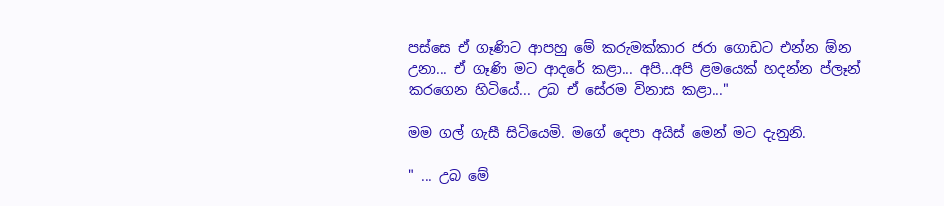පස්සෙ ඒ ගෑණිට ආපහු මේ කරුමක්කාර ජරා ගොඩට එන්න ඕන උනා... ඒ ගෑණි මට ආදරේ කළා... අපි...අපි ළමයෙක් හදන්න ප්ලෑන් කරගෙන හිටියේ... උබ ඒ සේරම විනාස කළා..."

මම ගල් ගැසී සිටියෙමි. මගේ දෙපා අයිස් මෙන් මට දැනුනි.

" ... උබ මේ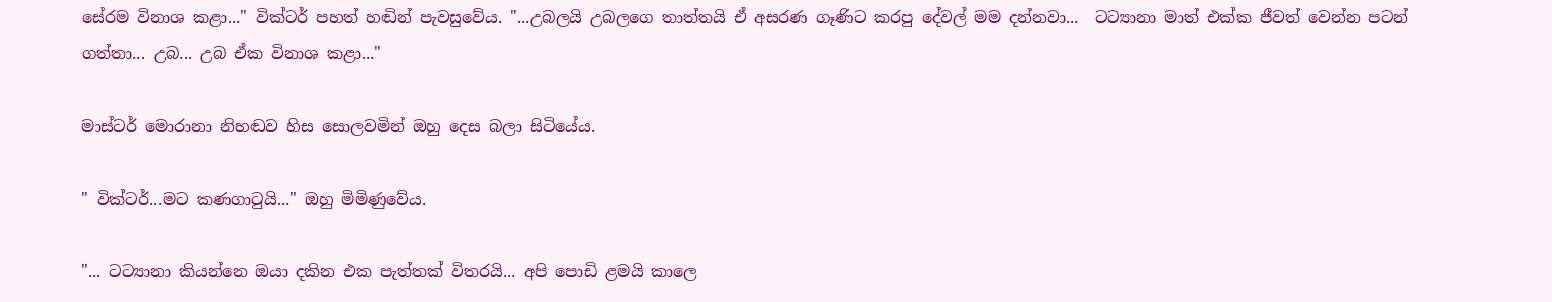සේරම විනාශ කළා..." වික්ටර් පහත් හඬින් පැවසුවේය. "...උබලයි උබලගෙ තාත්තයි ඒ අසරණ ගෑණිට කරපු දේවල් මම දන්නවා...  ටට්‍යානා මාත් එක්ක ජීවත් වෙන්න පටන් ගත්තා... උබ... උබ ඒක විනාශ කළා..."

මාස්ටර් මොරානා නිහඬව හිස සොලවමින් ඔහු දෙස බලා සිටියේය.

" වික්ටර්...මට කණගාටුයි..." ඔහු මිමිණුවේය.

"... ටට්‍යානා කියන්නෙ ඔයා දකින එක පැත්තක් විතරයි... අපි පොඩි ළමයි කාලෙ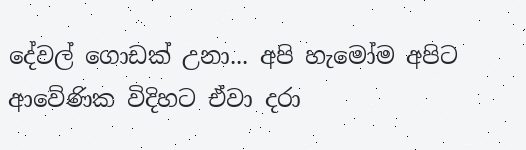දේවල් ගොඩක් උනා... අපි හැමෝම අපිට ආවේණික විදිහට ඒවා දරා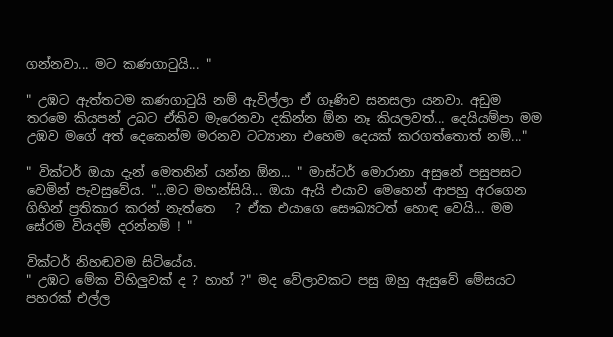ගන්නවා... මට කණගාටුයි... "

" උඹට ඇත්තටම කණගාටුයි නම් ඇවිල්ලා ඒ ගෑණිව සනසලා යනවා. අඩුම තරමෙ කියපන් උබට ඒකිව මැරෙනවා දකින්න ඕන නෑ කියලවත්... දෙයියම්පා මම උඹව මගේ අත් දෙකෙන්ම මරනව ටට්‍යානා එහෙම දෙයක් කරගත්තොත් නම්..."

" වික්ටර් ඔයා දැන් මෙතනින් යන්න ඕන... " මාස්ටර් මොරානා අසුනේ පසුපසට වෙමින් පැවසුවේය. "...මට මහන්සියි... ඔයා ඇයි එයාව මෙහෙන් ආපහු අරගෙන ගිහින් ප්‍රතිකාර කරන් නැත්තෙ   ? ඒක එයාගෙ සෞඛ්‍යටත් හොඳ වෙයි... මම සේරම වියදම් දරන්නම් ! "

වික්ටර් නිහඬවම සිටියේය.
" උඹට මේක විහිලුවක් ද ? හාහ් ?" මද වේලාවකට පසු ඔහු ඇසුවේ මේසයට පහරක් එල්ල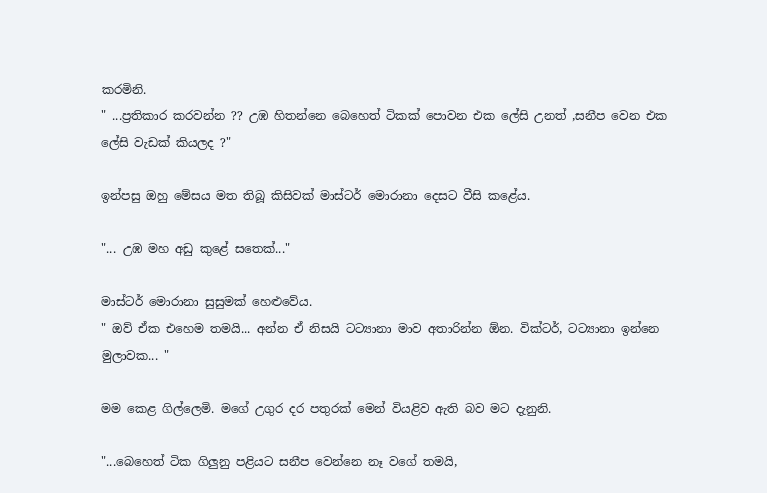කරමිනි.
" ...ප්‍රතිකාර කරවන්න ?? උඹ හිතන්නෙ බෙහෙත් ටිකක් පොවන එක ලේසි උනත් ,සනීප වෙන එක ලේසි වැඩක් කියලද ?"

ඉන්පසු ඔහු මේසය මත තිබූ කිසිවක් මාස්ටර් මොරානා දෙසට වීසි කළේය.

"... උඹ මහ අඩු කුළේ සතෙක්..."

මාස්ටර් මොරානා සුසුමක් හෙළුවේය.
" ඔව් ඒක එහෙම තමයි... අන්න ඒ නිසයි ටට්‍යානා මාව අතාරින්න ඕන. වික්ටර්, ටට්‍යානා ඉන්නෙ මුලාවක... "

මම කෙළ ගිල්ලෙමි. මගේ උගුර දර පතුරක් මෙන් වියළිව ඇති බව මට දැනුනි.

"...බෙහෙත් ටික ගිලුනු පළියට සනීප වෙන්නෙ නෑ වගේ තමයි,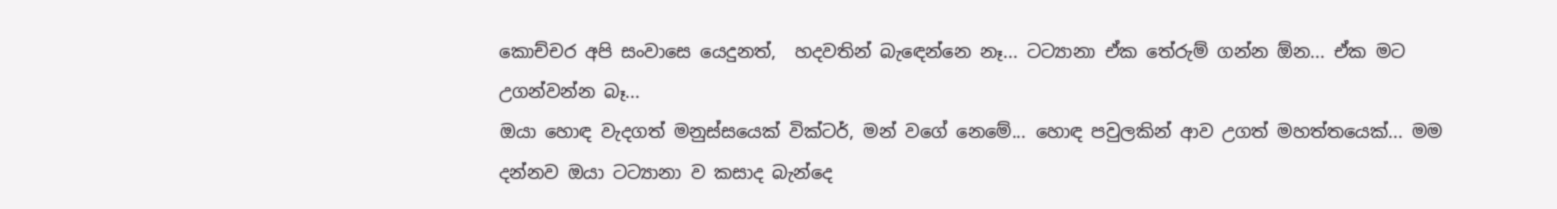කොච්චර අපි සංවාසෙ යෙදුනත්,  හදවතින් බැඳෙන්නෙ නෑ... ටට්‍යානා ඒක තේරුම් ගන්න ඕන... ඒක මට උගන්වන්න බෑ...
ඔයා හොඳ වැදගත් මනුස්සයෙක් වික්ටර්, මන් වගේ නෙමේ... හොඳ පවුලකින් ආව උගත් මහත්තයෙක්... මම දන්නව ඔයා ටට්‍යානා ව කසාද බැන්දෙ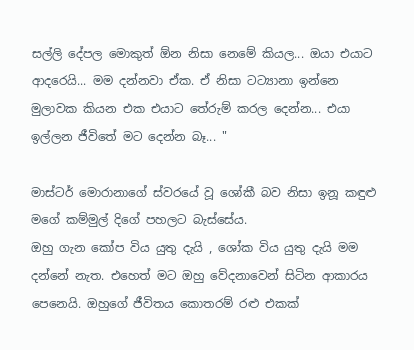සල්ලි දේපල මොකුත් ඕන නිසා නෙමේ කියල... ඔයා එයාට ආදරෙයි... මම දන්නවා ඒක. ඒ නිසා ටට්‍යානා ඉන්නෙ මුලාවක කියන එක එයාට තේරුම් කරල දෙන්න... එයා ඉල්ලන ජීවිතේ මට දෙන්න බෑ... "

මාස්ටර් මොරානාගේ ස්වරයේ වූ ශෝකී බව නිසා ඉනූ කඳුළු මගේ කම්මුල් දිගේ පහලට බැස්සේය.
ඔහු ගැන කෝප විය යුතු දැයි , ශෝක විය යුතු දැයි මම දන්නේ නැත. එහෙත් මට ඔහු වේදනාවෙන් සිටින ආකාරය පෙනෙයි. ඔහුගේ ජීවිතය කොතරම් රළු එකක්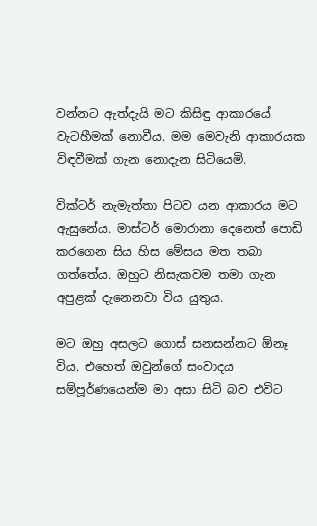වන්නට ඇත්දැයි මට කිසිඳු ආකාරයේ වැටහීමක් නොවීය. මම මෙවැනි ආකාරයක විඳවීමක් ගැන නොදැන සිටියෙමි.

වික්ටර් නැමැත්තා පිටව යන ආකාරය මට ඇසුනේය. මාස්ටර් මොරානා දෙනෙත් පොඩි කරගෙන සිය හිස මේසය මත තබා ගත්තේය. ඔහුට නිසැකවම තමා ගැන අපුළක් දැනෙනවා විය යුතුය.

මට ඔහු අසලට ගොස් සනසන්නට ඕනෑ විය. එහෙත් ඔවුන්ගේ සංවාදය සම්පූර්ණයෙන්ම මා අසා සිටි බව එවිට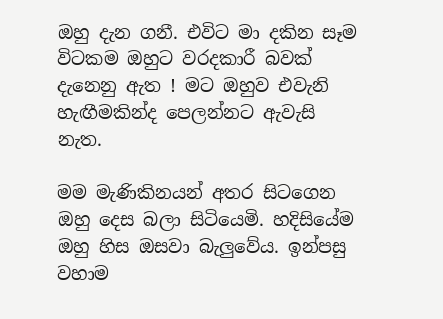ඔහු දැන ගනී. එවිට මා දකින සෑම විටකම ඔහුට වරදකාරී බවක් දැනෙනු ඇත ! මට ඔහුව එවැනි හැඟීමකින්ද පෙලන්නට ඇවැසි නැත.

මම මැණිකිනයන් අතර සිටගෙන ඔහු දෙස බලා සිටියෙමි. හදිසියේම ඔහු හිස ඔසවා බැලුවේය. ඉන්පසු වහාම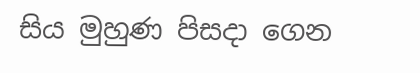සිය මුහුණ පිසදා ගෙන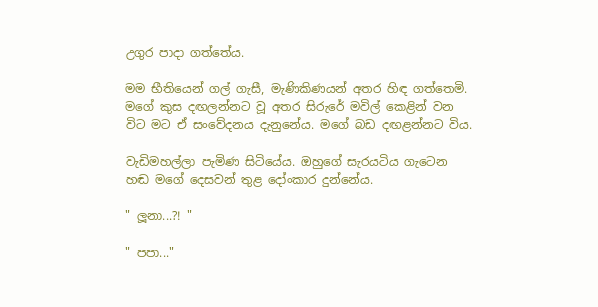උගුර පාදා ගත්තේය.

මම භීතියෙන් ගල් ගැසී, මැණිකිණයන් අතර හිඳ ගත්තෙමි. මගේ කුස දඟලන්නට වූ අතර සිරුරේ මවිල් කෙළින් වන විට මට ඒ සංවේදනය දැනුනේය. මගේ බඩ දඟළන්නට විය.

වැඩිමහල්ලා පැමිණ සිටියේය. ඔහුගේ සැරයටිය ගැටෙන හඬ මගේ දෙසවන් තුළ දෝංකාර දුන්නේය.

" ලූනා...?! "

" පපා..."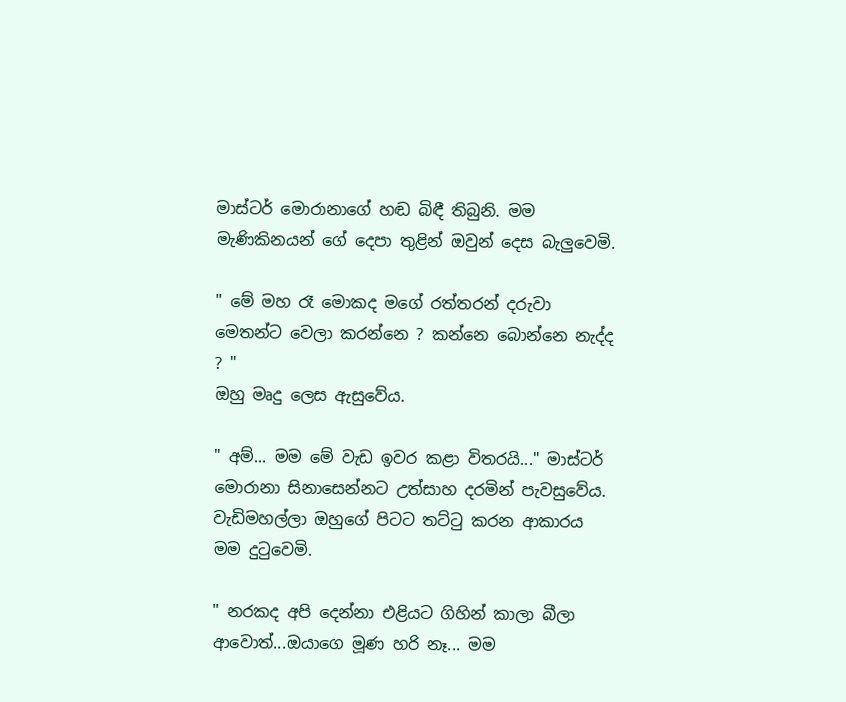මාස්ටර් මොරානාගේ හඬ බිඳී තිබුනි. මම මැණිකිනයන් ගේ දෙපා තුළින් ඔවුන් දෙස බැලුවෙමි.

" මේ මහ රෑ මොකද මගේ රත්තරන් දරුවා මෙතන්ට වෙලා කරන්නෙ ? කන්නෙ බොන්නෙ නැද්ද ? "
ඔහු මෘදු ලෙස ඇසුවේය.

" අම්... මම මේ වැඩ ඉවර කළා විතරයි..." මාස්ටර් මොරානා සිනාසෙන්නට උත්සාහ දරමින් පැවසුවේය. වැඩිමහල්ලා ඔහුගේ පිටට තට්ටු කරන ආකාරය මම දුටුවෙමි.

" නරකද අපි දෙන්නා එළියට ගිහින් කාලා බීලා ආවොත්...ඔයාගෙ මූණ හරි නෑ... මම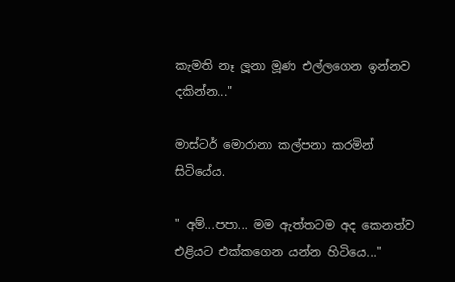කැමති නෑ ලූනා මූණ එල්ලගෙන ඉන්නව දකින්න..."

මාස්ටර් මොරානා කල්පනා කරමින් සිටියේය.

" අම්...පපා... මම ඇත්තටම අද කෙනත්ව එළියට එක්කගෙන යන්න හිටියෙ..."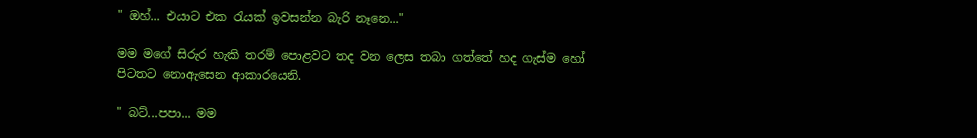" ඔහ්... එයාට එක රැයක් ඉවසන්න බැරි නෑනෙ..."

මම මගේ සිරුර හැකි තරම් පොළවට තද වන ලෙස තබා ගත්තේ හද ගැස්ම හෝ පිටතට නොඇසෙන ආකාරයෙනි.

" බට්...පපා... මම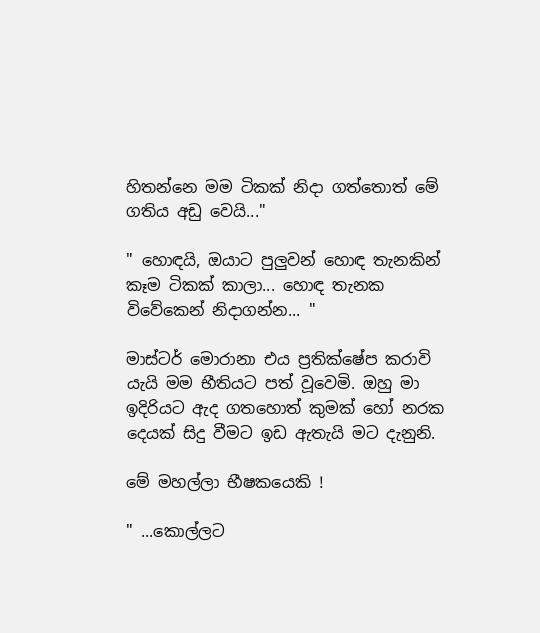හිතන්නෙ මම ටිකක් නිදා ගත්තොත් මේ ගතිය අඩු වෙයි..."

" හොඳයි, ඔයාට පුලුවන් හොඳ තැනකින් කෑම ටිකක් කාලා... හොඳ තැනක විවේකෙන් නිදාගන්න... "

මාස්ටර් මොරානා එය ප්‍රතික්ෂේප කරාවි යැයි මම භීතියට පත් වූවෙමි. ඔහු මා ඉදිරියට ඇද ගතහොත් කුමක් හෝ නරක දෙයක් සිදු වීමට ඉඩ ඇතැයි මට දැනුනි.

මේ මහල්ලා භීෂකයෙකි !

" ...කොල්ලට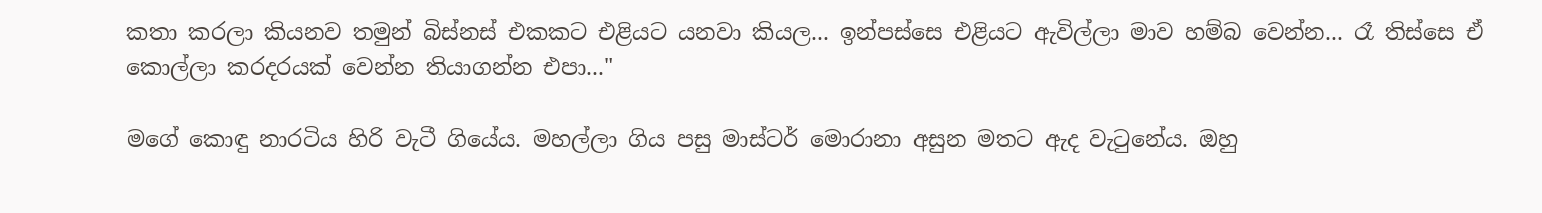කතා කරලා කියනව තමුන් බිස්නස් එකකට එළියට යනවා කියල... ඉන්පස්සෙ එළියට ඇවිල්ලා මාව හම්බ වෙන්න... රෑ තිස්සෙ ඒ කොල්ලා කරදරයක් වෙන්න තියාගන්න එපා..."

මගේ කොඳු නාරටිය හිරි වැටී ගියේය. මහල්ලා ගිය පසු මාස්ටර් මොරානා අසුන මතට ඇද වැටුනේය. ඔහු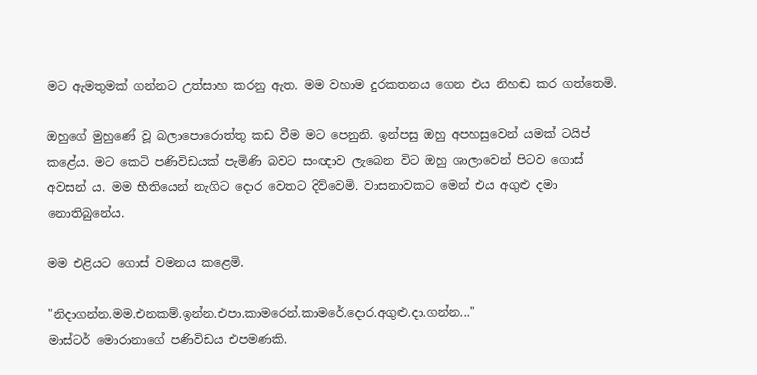මට ඇමතුමක් ගන්නට උත්සාහ කරනු ඇත. මම වහාම දුරකතනය ගෙන එය නිහඬ කර ගත්තෙමි.

ඔහුගේ මුහුණේ වූ බලාපොරොත්තු කඩ වීම මට පෙනුනි. ඉන්පසු ඔහු අපහසුවෙන් යමක් ටයිප් කළේය. මට කෙටි පණිවිඩයක් පැමිණි බවට සංඥාව ලැබෙන විට ඔහු ශාලාවෙන් පිටව ගොස් අවසන් ය. මම භීතියෙන් නැගිට දොර වෙතට දිව්වෙමි. වාසනාවකට මෙන් එය අගුළු දමා නොතිබුනේය.

මම එළියට ගොස් වමනය කළෙමි.

"නිදාගන්න.මම.එනකම්.ඉන්න.එපා.කාමරෙන්.කාමරේ.දොර.අගුළු.දා.ගන්න..."
මාස්ටර් මොරානාගේ පණිවිඩය එපමණකි.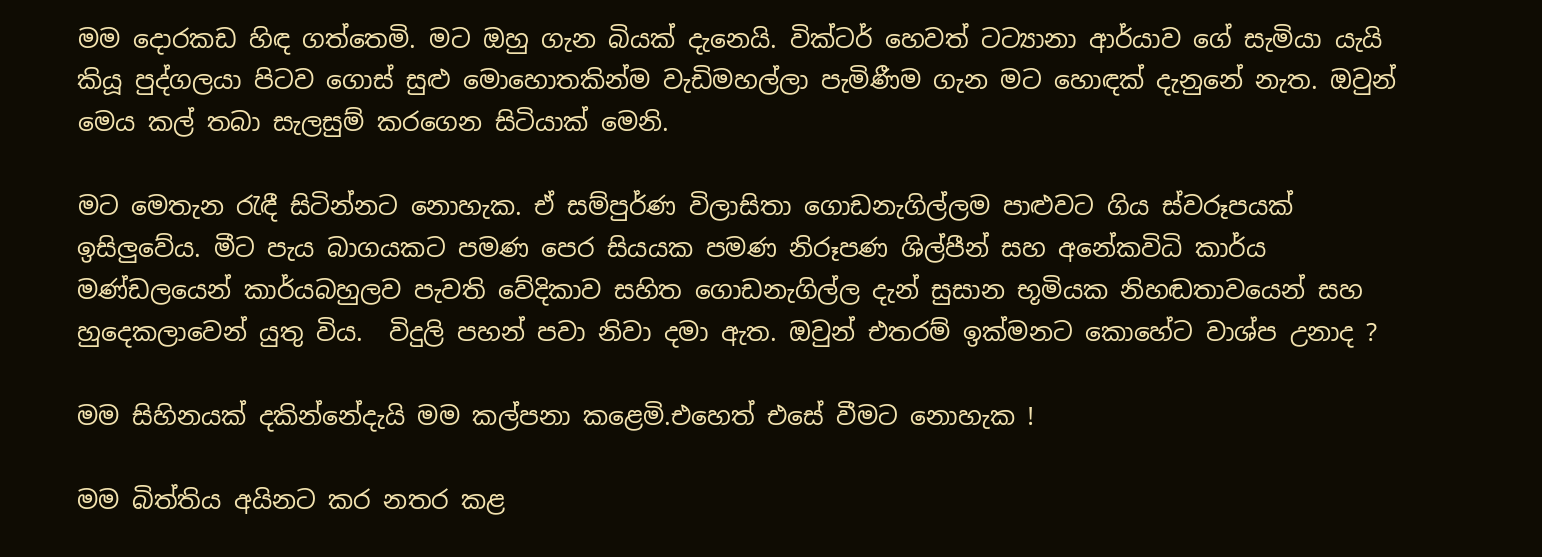මම දොරකඩ හිඳ ගත්තෙමි. මට ඔහු ගැන බියක් දැනෙයි. වික්ටර් හෙවත් ටට්‍යානා ආර්යාව ගේ සැමියා යැයි කියූ පුද්ගලයා පිටව ගොස් සුළු මොහොතකින්ම වැඩිමහල්ලා පැමිණීම ගැන මට හොඳක් දැනුනේ නැත. ඔවුන් මෙය කල් තබා සැලසුම් කරගෙන සිටියාක් මෙනි.

මට මෙතැන රැඳී සිටින්නට නොහැක. ඒ සම්පුර්ණ විලාසිතා ගොඩනැගිල්ලම පාළුවට ගිය ස්වරූපයක් ඉසිලුවේය. මීට පැය බාගයකට පමණ පෙර සියයක පමණ නිරූපණ ශිල්පීන් සහ අනේකවිධි කාර්ය මණ්ඩලයෙන් කාර්යබහුලව පැවති වේදිකාව සහිත ගොඩනැගිල්ල දැන් සුසාන භූමියක නිහඬතාවයෙන් සහ හුදෙකලාවෙන් යුතු විය.  විදුලි පහන් පවා නිවා දමා ඇත. ඔවුන් එතරම් ඉක්මනට කොහේට වාශ්ප උනාද ?

මම සිහිනයක් දකින්නේදැයි මම කල්පනා කළෙමි.එහෙත් එසේ වීමට නොහැක !

මම බිත්තිය අයිනට කර නතර කළ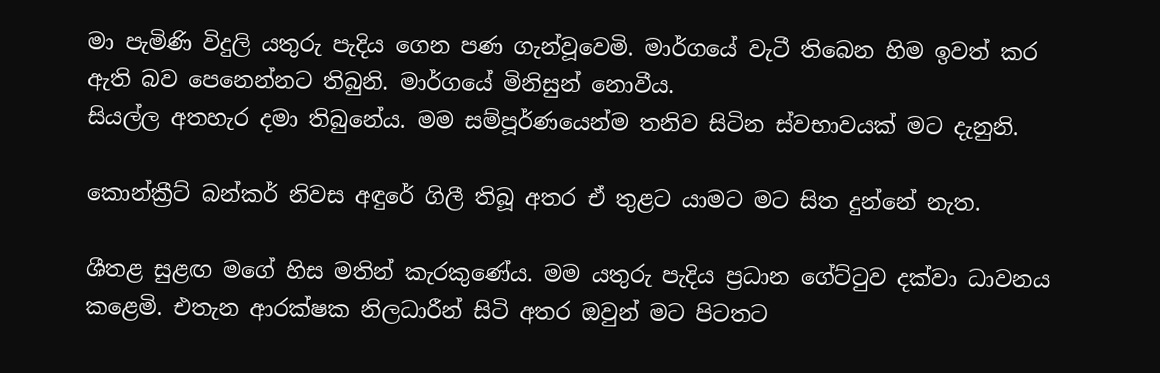මා පැමිණි විදුලි යතුරු පැදිය ගෙන පණ ගැන්වූවෙමි. මාර්ගයේ වැටී තිබෙන හිම ඉවත් කර ඇති බව පෙනෙන්නට තිබුනි. මාර්ගයේ මිනිසුන් නොවීය.
සියල්ල අතහැර දමා තිබුනේය. මම සම්පූර්ණයෙන්ම තනිව සිටින ස්වභාවයක් මට දැනුනි.

කොන්ක්‍රීට් බන්කර් නිවස අඳුරේ ගිලී තිබූ අතර ඒ තුළට යාමට මට සිත දුන්නේ නැත.

ශීතළ සුළඟ මගේ හිස මතින් කැරකුණේය. මම යතුරු පැදිය ප්‍රධාන ගේට්ටුව දක්වා ධාවනය කළෙමි. එතැන ආරක්ෂක නිලධාරීන් සිටි අතර ඔවුන් මට පිටතට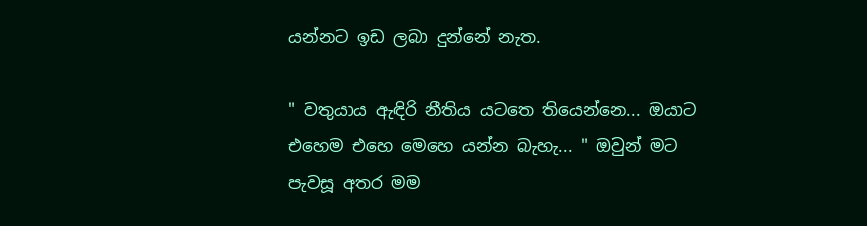යන්නට ඉඩ ලබා දුන්නේ නැත.

" වතුයාය ඇඳිරි නීතිය යටතෙ තියෙන්නෙ... ඔයාට එහෙම එහෙ මෙහෙ යන්න බැහැ... " ඔවුන් මට පැවසූ අතර මම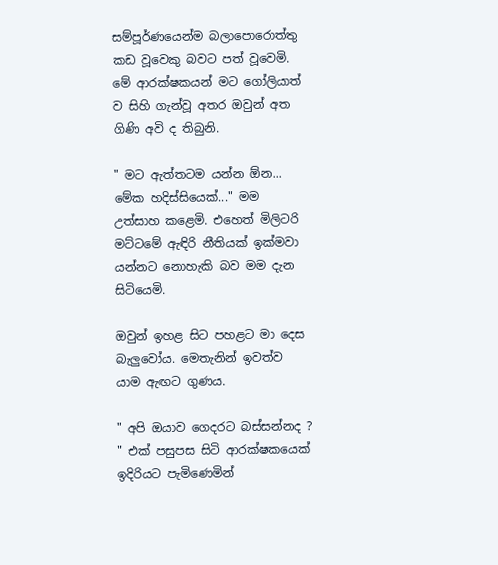සම්පූර්ණයෙන්ම බලාපොරොත්තු කඩ වූවෙකු බවට පත් වූවෙමි. මේ ආරක්ෂකයන් මට ගෝලියාත් ව සිහි ගැන්වූ අතර ඔවුන් අත ගිණි අවි ද තිබුනි.

" මට ඇත්තටම යන්න ඕන... මේක හදිස්සියෙක්..." මම උත්සාහ කළෙමි. එහෙත් මිලිටරි මට්ටමේ ඇඳිරි නීතියක් ඉක්මවා යන්නට නොහැකි බව මම දැන සිටියෙමි.

ඔවුන් ඉහළ සිට පහළට මා දෙස බැලුවෝය. මෙතැනින් ඉවත්ව යාම ඇඟට ගුණය.

" අපි ඔයාව ගෙදරට බස්සන්නද ? " එක් පසුපස සිටි ආරක්ෂකයෙක් ඉදිරියට පැමිණෙමින්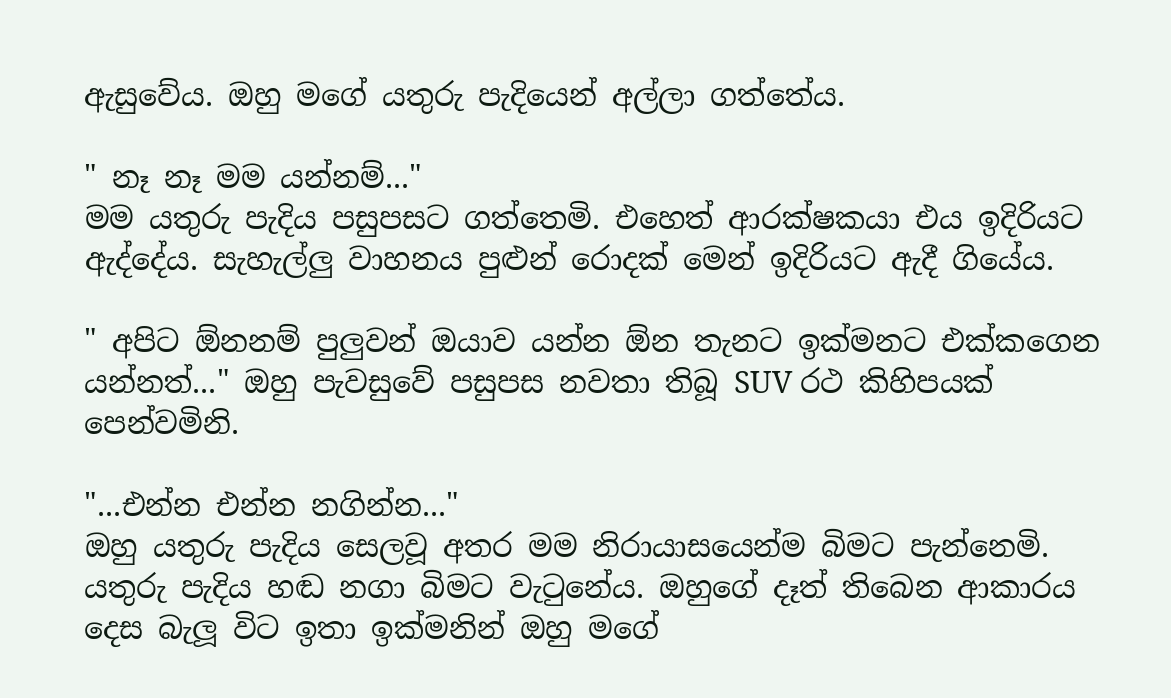ඇසුවේය. ඔහු මගේ යතුරු පැදියෙන් අල්ලා ගත්තේය.

" නෑ නෑ මම යන්නම්..."
මම යතුරු පැදිය පසුපසට ගත්තෙමි. එහෙත් ආරක්ෂකයා එය ඉදිරියට ඇද්දේය. සැහැල්ලු වාහනය පුළුන් රොදක් මෙන් ඉදිරියට ඇදී ගියේය.

" අපිට ඕනනම් පුලුවන් ඔයාව යන්න ඕන තැනට ඉක්මනට එක්කගෙන යන්නත්..." ඔහු පැවසුවේ පසුපස නවතා තිබූ SUV රථ කිහිපයක් පෙන්වමිනි.

"...එන්න එන්න නගින්න..."
ඔහු යතුරු පැදිය සෙලවූ අතර මම නිරායාසයෙන්ම බිමට පැන්නෙමි.
යතුරු පැදිය හඬ නගා බිමට වැටුනේය. ඔහුගේ දෑත් තිබෙන ආකාරය දෙස බැලූ විට ඉතා ඉක්මනින් ඔහු මගේ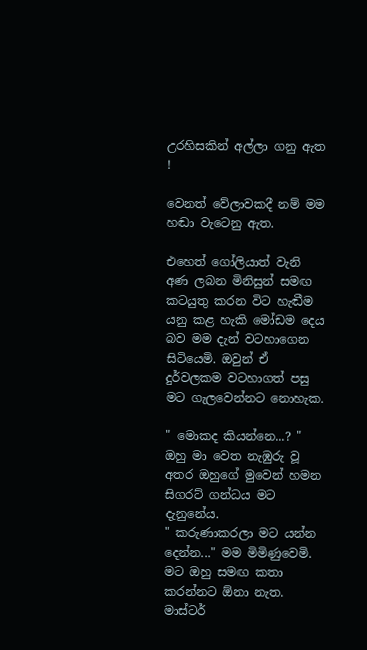උරහිසකින් අල්ලා ගනු ඇත !

වෙනත් වේලාවකදී නම් මම හඬා වැටෙනු ඇත.

එහෙත් ගෝලියාත් වැනි අණ ලබන මිනිසුන් සමඟ කටයුතු කරන විට හැඬීම යනු කළ හැකි මෝඩම දෙය බව මම දැන් වටහාගෙන සිටියෙමි. ඔවුන් ඒ දුර්වලකම වටහාගත් පසු මට ගැලවෙන්නට නොහැක.

" මොකද කියන්නෙ...? " ඔහු මා වෙත නැඹුරු වූ අතර ඔහුගේ මුවෙන් හමන සිගරට් ගන්ධය මට දැනුනේය.
" කරුණාකරලා මට යන්න දෙන්න..." මම මිමිණුවෙමි. මට ඔහු සමඟ කතා කරන්නට ඕනා නැත. මාස්ටර්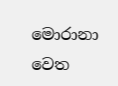මොරානා වෙත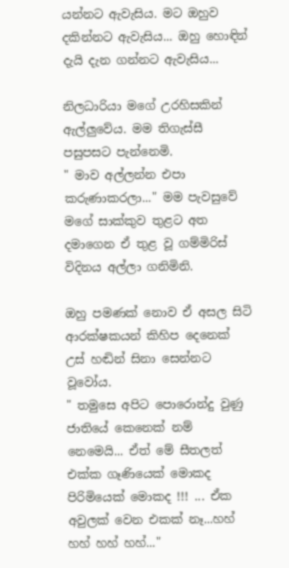යන්නට ඇවැසිය. මට ඔහුව දකින්නට ඇවැසිය... ඔහු හොඳින් දැයි දැන ගන්නට ඇවැසිය...

නිලධාරියා මගේ උරහිසකින් ඇල්ලුවේය. මම තිගැස්සී පසුපසට පැන්නෙමි.
" මාව අල්ලන්න එපා කරුණාකරලා..." මම පැවසුවේ මගේ සාක්කුව තුළට අත දමාගෙන ඒ තුළ වූ ගම්මිරිස් විදිනය අල්ලා ගනිමිනි.

ඔහු පමණක් නොව ඒ අසල සිටි ආරක්ෂකයන් කිහිප දෙනෙක් උස් හඬින් සිනා සෙන්නට වූවෝය.
" තමුසෙ අපිට පොරොන්දු වුණු ජාතියේ කෙනෙක් නම් නෙමෙයි... ඒත් මේ සීතලත් එක්ක ගෑණියෙක් මොකද පිරිමියෙක් මොකද !!! ... ඒක අවුලක් වෙන එකක් නෑ...හහ් හහ් හහ් හහ්..."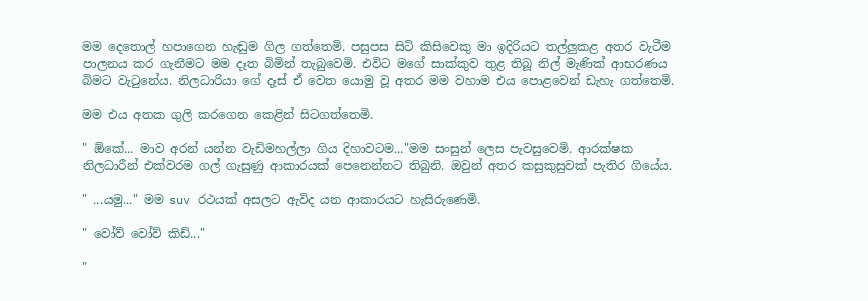මම දෙතොල් හපාගෙන හැඬුම ගිල ගත්තෙමි. පසුපස සිටි කිසිවෙකු මා ඉදිරියට තල්ලුකළ අතර වැටීම පාලනය කර ගැනීමට මම දෑත බිමින් තැබුවෙමි. එවිට මගේ සාක්කුව තුළ තිබූ නිල් මැණික් ආභරණය බිමට වැටුනේය. නිලධාරියා ගේ දෑස් ඒ වෙත යොමු වූ අතර මම වහාම එය පොළවෙන් ඩැහැ ගත්තෙමි.

මම එය අතක ගුලි කරගෙන කෙළින් සිටගත්තෙමි.

" ඕකේ... මාව අරන් යන්න වැඩිමහල්ලා ගිය දිහාවටම..."මම සංසුන් ලෙස පැවසුවෙමි. ආරක්ෂක නිලධාරීන් එක්වරම ගල් ගැසුණු ආකාරයක් පෙනෙන්නට තිබුනි. ඔවුන් අතර කසුකුසුවක් පැතිර ගියේය.

" ...යමු..." මම suv රථයක් අසලට ඇවිද යන ආකාරයට හැසිරුණෙමි.

" වෝව් වෝව් කිඩ්..."

"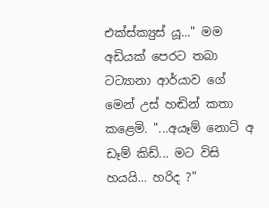එක්ස්ක්‍යුස් යූ..." මම අඩියක් පෙරට තබා ටට්‍යානා ආර්යාව ගේ මෙන් උස් හඬින් කතා කළෙමි. "...අයෑම් නොට් අ ඩෑම් කිඩ්... මට විසි හයයි... හරිද ?"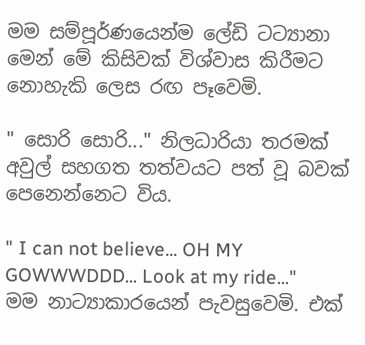මම සම්පූර්ණයෙන්ම ලේඩි ටට්‍යානා මෙන් මේ කිසිවක් විශ්වාස කිරීමට නොහැකි ලෙස රඟ පෑවෙමි.

" සොරි සොරි..." නිලධාරියා තරමක් අවුල් සහගත තත්වයට පත් වූ බවක් පෙනෙන්නෙට විය.

" I can not believe... OH MY GOWWWDDD... Look at my ride..." මම නාට්‍යාකාරයෙන් පැවසුවෙමි. එක්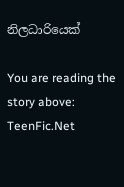නිලධාරියෙක්

You are reading the story above: TeenFic.Net